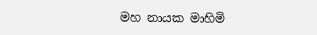මහ නායක මාහිමි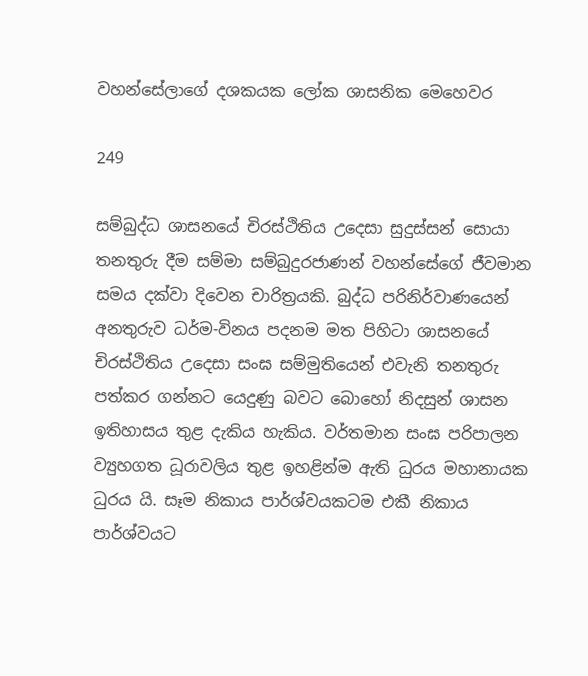වහන්සේලාගේ දශකයක ලෝක ශාසනික මෙහෙවර

249

සම්බුද්ධ ශාසනයේ චිරස්ථිතිය උදෙසා සුදුස්සන් සොයා තනතුරු දීම සම්මා සම්බුදුරජාණන් වහන්සේගේ ජීවමාන සමය දක්වා දිවෙන චාරිත්‍රයකි. බුද්ධ පරිනිර්වාණයෙන් අනතුරුව ධර්ම-විනය පදනම මත පිහිටා ශාසනයේ චිරස්ථිතිය උදෙසා සංඝ සම්මුතියෙන් එවැනි තනතුරු පත්කර ගන්නට යෙදුණු බවට බොහෝ නිදසුන් ශාසන ඉතිහාසය තුළ දැකිය හැකිය. වර්තමාන සංඝ පරිපාලන ව්‍යුහගත ධූරාවලිය තුළ ඉහළින්ම ඇති ධුරය මහානායක ධුරය යි. සෑම නිකාය පාර්ශ්වයකටම එකී නිකාය පාර්ශ්වයට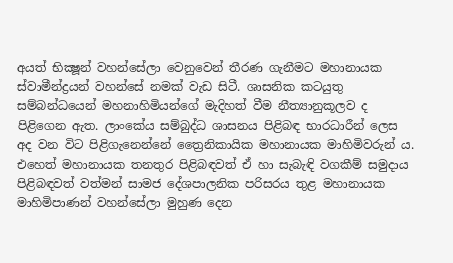අයත් භික්‍ෂූන් වහන්සේලා වෙනුවෙන් තීරණ ගැනීමට මහානායක ස්වාමීන්ද්‍රයන් වහන්සේ නමක් වැඩ සිටී. ශාසනික කටයුතු සම්බන්ධයෙන් මහනාහිමියන්ගේ මැදිහත් වීම නීත්‍යානුකූලව ද පිළිගෙන ඇත. ලාංකේය සම්බුද්ධ ශාසනය පිළිබඳ භාරධාරීන් ලෙස අද වන විට පිළිගැනෙන්නේ ත්‍රෛනිකායික මහානායක මාහිමිවරුන් ය. එහෙත් මහානායක තනතුර පිළිබඳවත් ඒ හා සැබැඳි වගකීම් සමුදාය පිළිබඳවත් වත්මන් සාමජ දේශපාලනික පරිසරය තුළ මහානායක මාහිමිපාණන් වහන්සේලා මුහුණ දෙන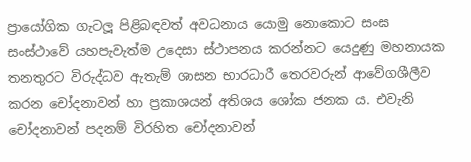ප්‍රායෝගික ගැටලූ පිළිබඳවත් අවධනාය යොමු නොකොට සංඝ සංස්ථාවේ යහපැවැත්ම උදෙසා ස්ථාපනය කරන්නට යෙදුණු මහනායක තනතුරට විරුද්ධව ඇතැම් ශාසන භාරධාරී තෙරවරුන් ආවේගශීලීව කරන චෝදනාවන් හා ප්‍රකාශයන් අතිශය ශෝක ජනක ය. එවැනි චෝදනාවන් පදනම් විරහිත චෝදනාවන්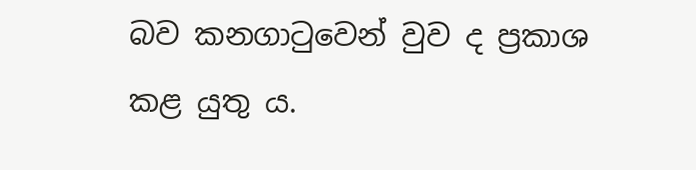බව කනගාටුවෙන් වුව ද ප්‍රකාශ කළ යුතු ය.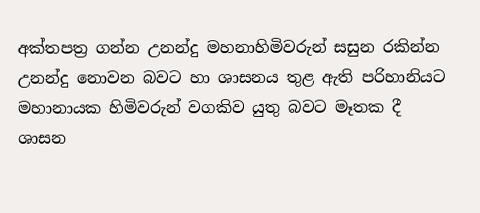අක්තපත්‍ර ගන්න උනන්දු මහනාහිමිවරුන් සසුන රකින්න උනන්දු නොවන බවට හා ශාසනය තුළ ඇති පරිහානියට මහානායක හිමිවරුන් වගකිව යුතු බවට මෑතක දී ශාසන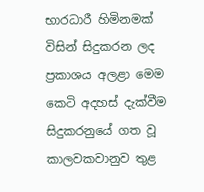භාරධාරී හිමිනමක් විසින් සිදුකරන ලද ප්‍රකාශය අලළා මෙම කෙටි අදහස් දැක්වීම සිදුකරනුයේ ගත වූ කාලවකවානුව තුළ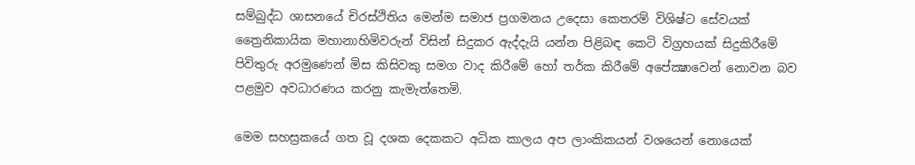සම්බුද්ධ ශාසනයේ චිරස්ථිතිය මෙන්ම සමාජ ප්‍රගමනය උදෙසා කෙතරම් විශිෂ්ට සේවයක් ත්‍රෛනිකායික මහානාහිමිවරුන් විසින් සිදුකර ඇද්දැයි යන්න පිළිබඳ කෙටි විග්‍රහයක් සිදුකිරීමේ පිවිතුරු අරමුණෙන් මිස කිසිවකු සමග වාද කිරීමේ හෝ තර්ක කිරීමේ අපේක්‍ෂාවෙන් නොවන බව පළමුව අවධාරණය කරනු කැමැත්තෙමි.

මෙම සහස්‍රකයේ ගත වූ දශක දෙකකට අධික කාලය අප ලාංකිකයන් වශයෙන් නොයෙක්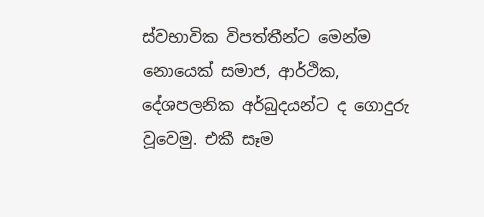ස්වභාවික විපත්තීන්ට මෙන්ම නොයෙක් සමාජ, ආර්ථික, දේශපලනික අර්බුදයන්ට ද ගොදුරු වූවෙමු. එකී සෑම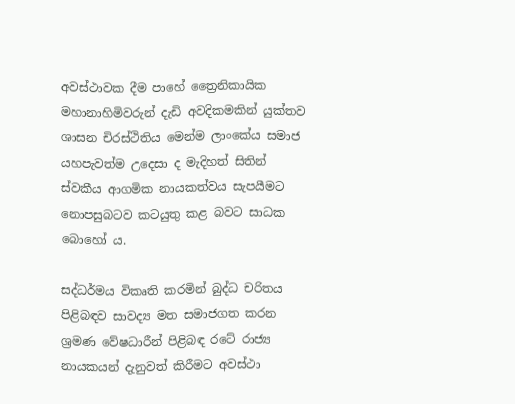අවස්ථාවක දීම පාහේ ත්‍රෛනිකායික මහානාහිමිවරුන් දැඩි අවදිකමකින් යුක්තව ශාසන චිරස්ථිතිය මෙන්ම ලාංකේය සමාජ යහපැවත්ම උදෙසා ද මැදිහත් සිතින් ස්වකීය ආගමික නායකත්වය සැපයීමට නොපසුබටව කටයුතු කළ බවට සාධක බොහෝ ය.

සද්ධර්මය විකෘති කරමින් බුද්ධ චරිතය පිළිබඳව සාවද්‍ය මත සමාජගත කරන ශ්‍රමණ වේෂධාරීන් පිළිබඳ රටේ රාජ්‍ය නායකයන් දැනුවත් කිරීමට අවස්ථා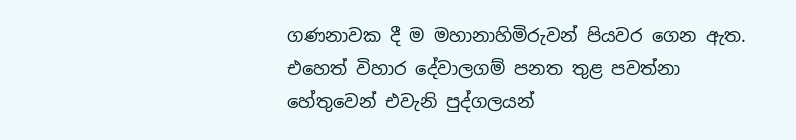ගණනාවක දී ම මහානාහිමිරුවන් පියවර ගෙන ඇත. එහෙත් විහාර දේවාලගම් පනත තුළ පවත්නා හේතුවෙන් එවැනි පුද්ගලයන්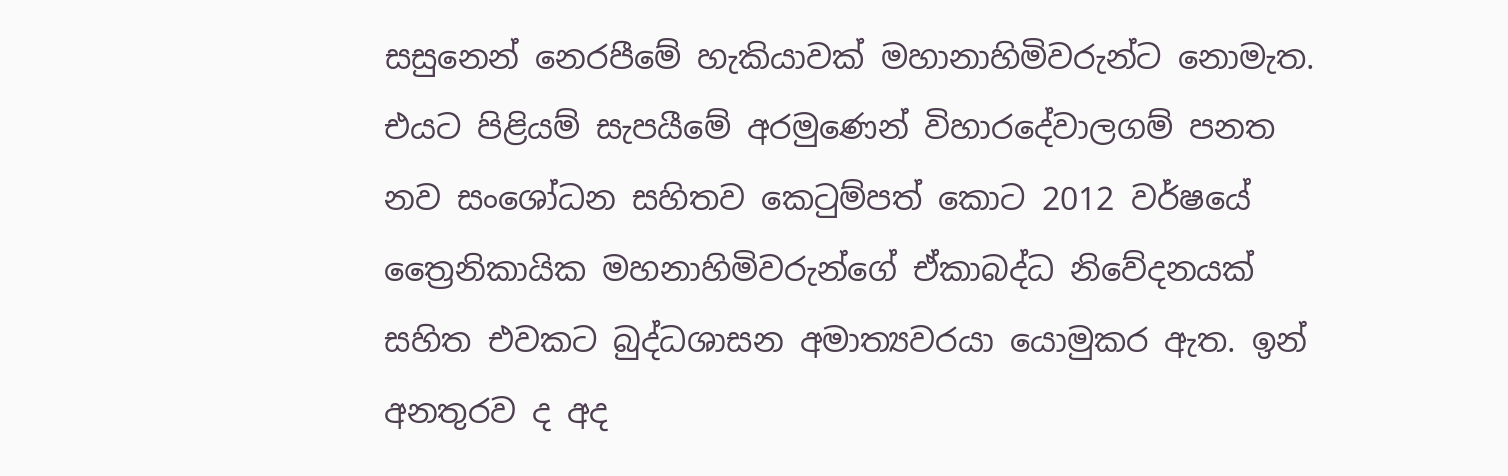සසුනෙන් නෙරපීමේ හැකියාවක් මහානාහිමිවරුන්ට නොමැත. එයට පිළියම් සැපයීමේ අරමුණෙන් විහාරදේවාලගම් පනත නව සංශෝධන සහිතව කෙටුම්පත් කොට 2012 වර්ෂයේ ත්‍රෛනිකායික මහනාහිමිවරුන්ගේ ඒකාබද්ධ නිවේදනයක් සහිත එවකට බුද්ධශාසන අමාත්‍යවරයා යොමුකර ඇත. ඉන් අනතුරව ද අද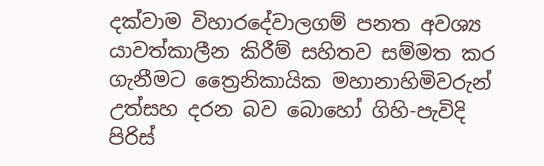දක්වාම විහාරදේවාලගම් පනත අවශ්‍ය යාවත්කාලීන කිරීම් සහිතව සම්මත කර ගැනීමට ත්‍රෛනිකායික මහානාහිමිවරුන් උත්සහ දරන බව බොහෝ ගිහි-පැවිදි පිරිස්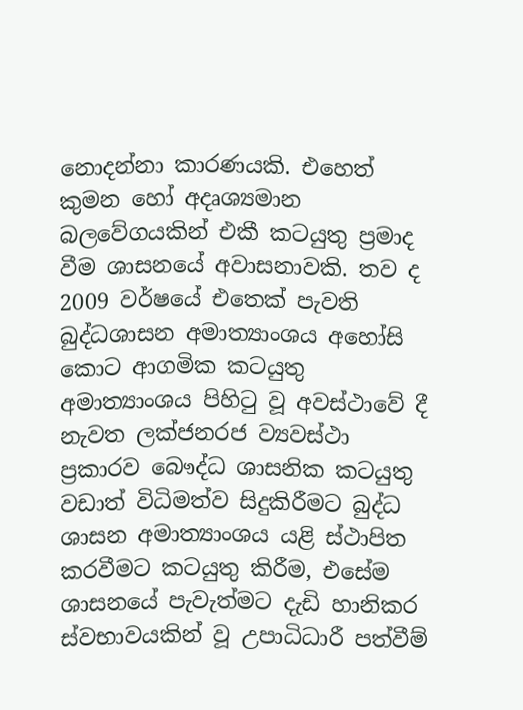නොදන්නා කාරණයකි. එහෙත් කුමන හෝ අදෘශ්‍යමාන බලවේගයකින් එකී කටයුතු ප්‍රමාද වීම ශාසනයේ අවාසනාවකි. තව ද 2009 වර්ෂයේ එතෙක් පැවති බුද්ධශාසන අමාත්‍යාංශය අහෝසි කොට ආගමික කටයුතු අමාත්‍යාංශය පිහිටු වූ අවස්ථාවේ දී නැවත ලක්ජනරජ ව්‍යවස්ථා ප්‍රකාරව බෞද්ධ ශාසනික කටයුතු වඩාත් විධිමත්ව සිදුකිරීමට බුද්ධ ශාසන අමාත්‍යාංශය යළි ස්ථාපිත කරවීමට කටයුතු කිරීම, එසේම ශාසනයේ පැවැත්මට දැඩි හානිකර ස්වභාවයකින් වූ උපාධිධාරී පත්වීම්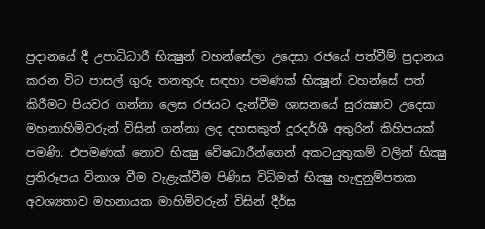ප්‍රදානයේ දී උපාධිධාරී භික්‍ෂුන් වහන්සේලා උදෙසා රජයේ පත්වීම් ප්‍රදානය කරන විට පාසල් ගුරු තනතුරු සඳහා පමණක් භික්‍ෂූන් වහන්සේ පත් කිරීමට පියවර ගන්නා ලෙස රජයට දැන්වීම ශාසනයේ සුරක්‍ෂාව උදෙසා මහනාහිමිවරුන් විසින් ගන්නා ලද දහසකුත් දූරදර්ශී අතුරින් කිහිපයක් පමණි. එපමණක් නොව භික්‍ෂු වේෂධාරීන්ගෙන් අකටයුතුකම් වලින් භික්‍ෂු ප්‍රතිරූපය විනාශ වීම වැළැක්වීම පිණිස විධිමත් භික්‍ෂු හැඳුනුම්පතක අවශ්‍යතාව මහනායක මාහිමිවරුන් විසින් දීර්ඝ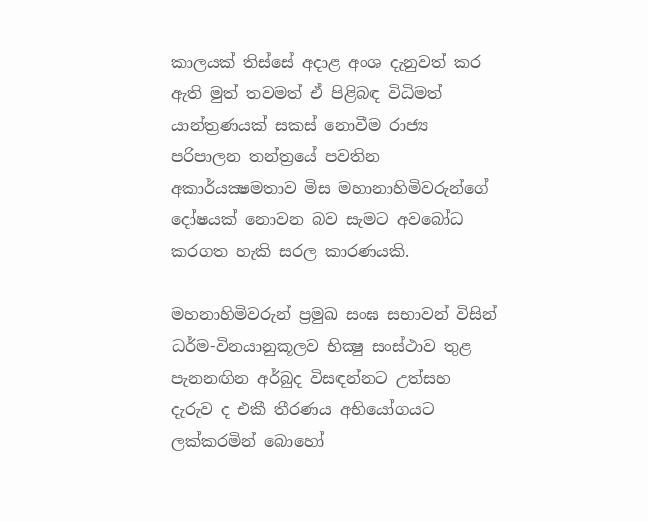කාලයක් තිස්සේ අදාළ අංශ දැනුවත් කර ඇති මුත් තවමත් ඒ පිළිබඳ විධිමත් යාන්ත්‍රණයක් සකස් නොවීම රාජ්‍ය පරිපාලන තන්ත්‍රයේ පවතින අකාර්යක්‍ෂමතාව මිස මහානාහිමිවරුන්ගේ දෝෂයක් නොවන බව සැමට අවබෝධ කරගත හැකි සරල කාරණයකි.

මහනාහිමිවරුන් ප්‍රමුඛ සංඝ සභාවන් විසින් ධර්ම-විනයානුකූලව භික්‍ෂු සංස්ථාව තුළ පැනනඟින අර්බුද විසඳන්නට උත්සහ දැරුව ද එකී තීරණය අභියෝගයට ලක්කරමින් බොහෝ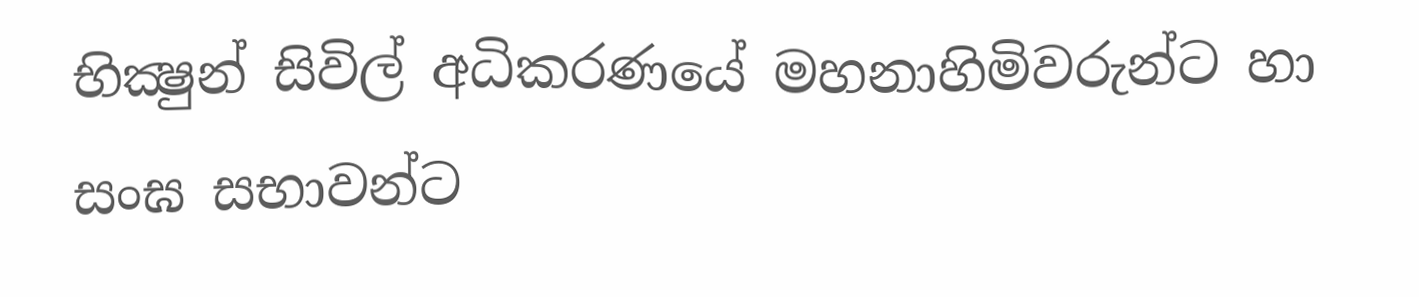භික්‍ෂුන් සිවිල් අධිකරණයේ මහනාහිමිවරුන්ට හා සංඝ සභාවන්ට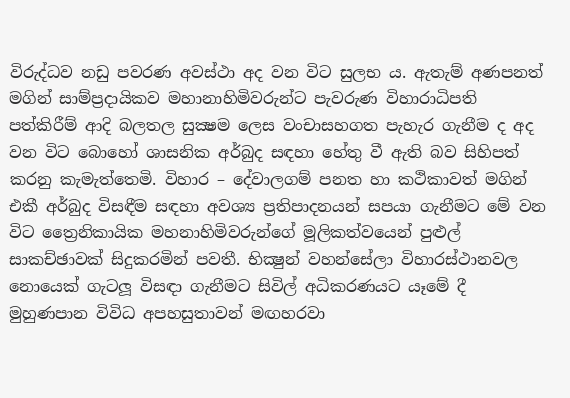විරුද්ධව නඩු පවරණ අවස්ථා අද වන විට සුලභ ය. ඇතැම් අණපනත් මගින් සාම්ප්‍රදායිකව මහානාහිමිවරුන්ට පැවරුණ විහාරාධිපති පත්කිරීම් ආදි බලතල සුක්‍ෂම ලෙස වංචාසහගත පැහැර ගැනීම ද අද වන විට බොහෝ ශාසනික අර්බුද සඳහා හේතු වී ඇති බව සිහිපත් කරනු කැමැත්තෙමි. විහාර – දේවාලගම් පනත හා කථිකාවත් මගින් එකී අර්බුද විසඳීම සඳහා අවශ්‍ය ප්‍රතිපාදනයන් සපයා ගැනීමට මේ වන විට ත්‍රෛනිකායික මහනාහිමිවරුන්ගේ මූලිකත්වයෙන් පුළුල් සාකච්ඡාවක් සිදුකරමින් පවතී. භික්‍ෂුන් වහන්සේලා විහාරස්ථානවල නොයෙක් ගැටලූ විසඳා ගැනීමට සිවිල් අධිකරණයට යෑමේ දී මුහුණපාන විවිධ අපහසුතාවන් මඟහරවා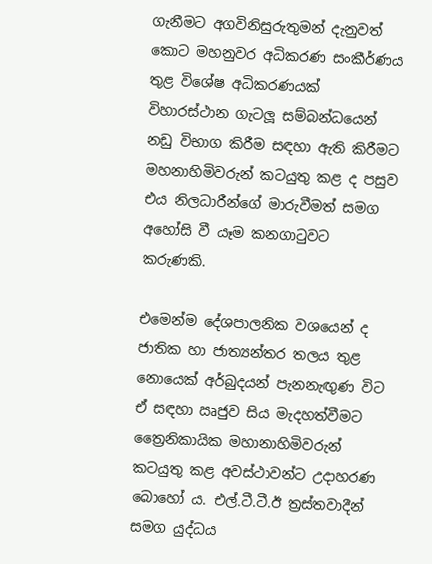ගැනීමට අගවිනිසුරුතුමන් දැනුවත් කොට මහනුවර අධිකරණ සංකීර්ණය තුළ විශේෂ අධිකරණයක් විහාරස්ථාන ගැටලූ සම්බන්ධයෙන් නඩු විභාග කිරීම සඳහා ඇති කිරීමට මහනාහිමිවරුන් කටයුතු කළ ද පසුව එය නිලධාරීන්ගේ මාරුවීමත් සමග අහෝසි වී යෑම කනගාටුවට කරුණකි.

එමෙන්ම දේශපාලනික වශයෙන් ද ජාතික හා ජාත්‍යන්තර තලය තුළ නොයෙක් අර්බුදයන් පැනනැඟුණ විට ඒ සඳහා ඍජුව සිය මැදහත්වීමට ත්‍රෛනිකායික මහානාහිමිවරුන් කටයුතු කළ අවස්ථාවන්ට උදාහරණ බොහෝ ය. එල්.ටී.ටී.ඊ ත්‍රස්තවාදීන් සමග යුද්ධය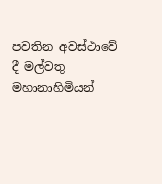පවතින අවස්ථාවේ දී මල්වතු මහානාහිමියන්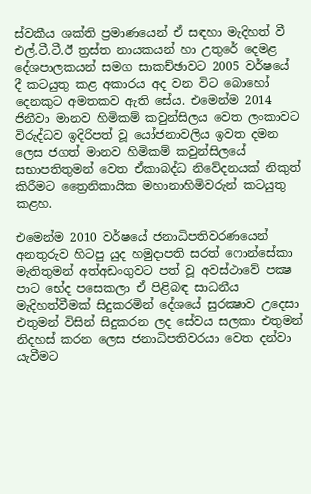ස්වකීය ශක්ති ප්‍රමාණයෙන් ඒ සඳහා මැදිහත් වී එල්.ටී.ටී.ඊ ත්‍රස්ත නායකයන් හා උතුරේ දෙමළ දේශපාලකයන් සමග සාකච්ඡාවට 2005 වර්ෂයේ දී කටයුතු කළ අකාරය අද වන විට බොහෝ දෙනකුට අමතකව ඇති සේය. එමෙන්ම 2014 ජිනීවා මානව හිමිකම් කවුන්සිලය වෙත ලංකාවට විරුද්ධව ඉදිරිපත් වූ යෝජනාවලිය ඉවත දමන ලෙස ජගත් මානව හිමිකම් කවුන්සිලයේ සභාපතිතුමන් වෙත ඒකාබද්ධ නිවේදනයක් නිකුත් කිරීමට ත්‍රෛනිකායික මහානාහිමිවරුන් කටයුතු කළහ.

එමෙන්ම 2010 වර්ෂයේ ජනාධිපතිවරණයෙන් අනතුරුව හිටපු යුද හමුදාපති සරත් ෆොන්සේකා මැතිතුමන් අත්අඩංගුවට පත් වූ අවස්ථාවේ පක්‍ෂ පාට භේද පසෙකලා ඒ පිළිබඳ සාධනීය මැදිහත්වීමක් සිදුකරමින් දේශයේ සුරක්‍ෂාව උදෙසා එතුමන් විසින් සිදුකරන ලද සේවය සලකා එතුමන් නිදහස් කරන ලෙස ජනාධිපතිවරයා වෙත දන්වා යැවීමට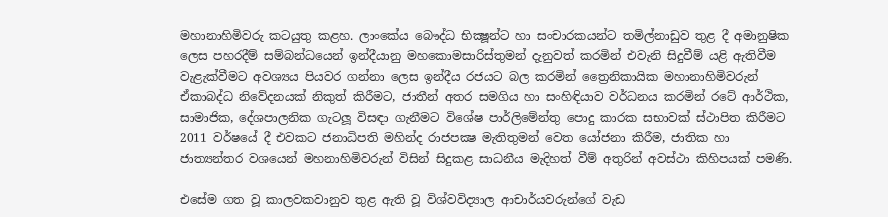මහානාහිමිවරු කටයුතු කළහ. ලාංකේය බෞද්ධ භික්‍ෂූන්ට හා සංචාරකයන්ට තමිල්නාඩුව තුළ දී අමානුෂික ලෙස පහරදීම් සම්බන්ධයෙන් ඉන්දීයානු මහකොමසාරිස්තුමන් දැනුවත් කරමින් එවැනි සිදුවීම් යළි ඇතිවීම වැළැක්වීමට අවශ්‍යය පියවර ගන්නා ලෙස ඉන්දීය රජයට බල කරමින් ත්‍රෛනිකායික මහානාහිමිවරුන් ඒකාබද්ධ නිවේදනයක් නිකුත් කිරීමට, ජාතීන් අතර සමගිය හා සංහිඳියාව වර්ධනය කරමින් රටේ ආර්ථික, සාමාජික, දේශපාලනික ගැටලූ විසඳා ගැනීමට විශේෂ පාර්ලිමේන්තු පොදු කාරක සභාවක් ස්ථාපිත කිරීමට 2011 වර්ෂයේ දී එවකට ජනාධිපති මහින්ද රාජපක්‍ෂ මැතිතුමන් වෙත යෝජනා කිරීම, ජාතික හා ජාත්‍යන්තර වශයෙන් මහනාහිමිවරුන් විසින් සිදුකළ සාධනීය මැදිහත් වීම් අතුරින් අවස්ථා කිහිපයක් පමණි.

එසේම ගත වූ කාලවකවානුව තුළ ඇති වූ විශ්වවිද්‍යාල ආචාර්යවරුන්ගේ වැඩ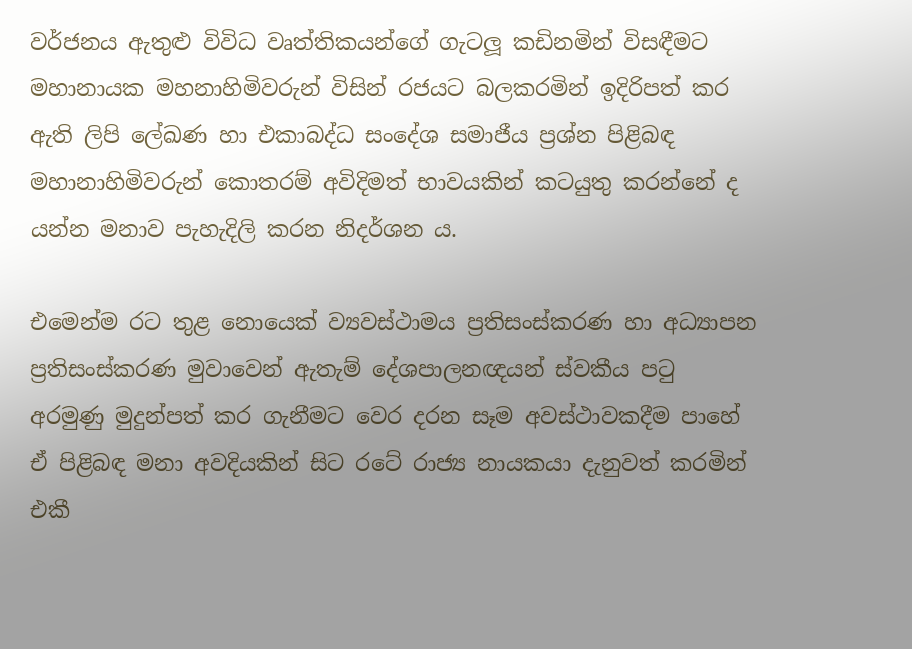වර්ජනය ඇතුළු විවිධ වෘත්තිකයන්ගේ ගැටලූ කඩිනමින් විසඳීමට මහානායක මහනාහිමිවරුන් විසින් රජයට බලකරමින් ඉදිරිපත් කර ඇති ලිපි ලේඛණ හා එකාබද්ධ සංදේශ සමාජීය ප්‍රශ්න පිළිබඳ මහානාහිමිවරුන් කොතරම් අවිදිමත් භාවයකින් කටයුතු කරන්නේ ද යන්න මනාව පැහැදිලි කරන නිදර්ශන ය.

එමෙන්ම රට තුළ නොයෙක් ව්‍යවස්ථාමය ප්‍රතිසංස්කරණ හා අධ්‍යාපන ප්‍රතිසංස්කරණ මුවාවෙන් ඇතැම් දේශපාලනඥයන් ස්වකීය පටු අරමුණු මුදුන්පත් කර ගැනීමට වෙර දරන සෑම අවස්ථාවකදීම පාහේ ඒ පිළිබඳ මනා අවදියකින් සිට රටේ රාජ්‍ය නායකයා දැනුවත් කරමින් එකී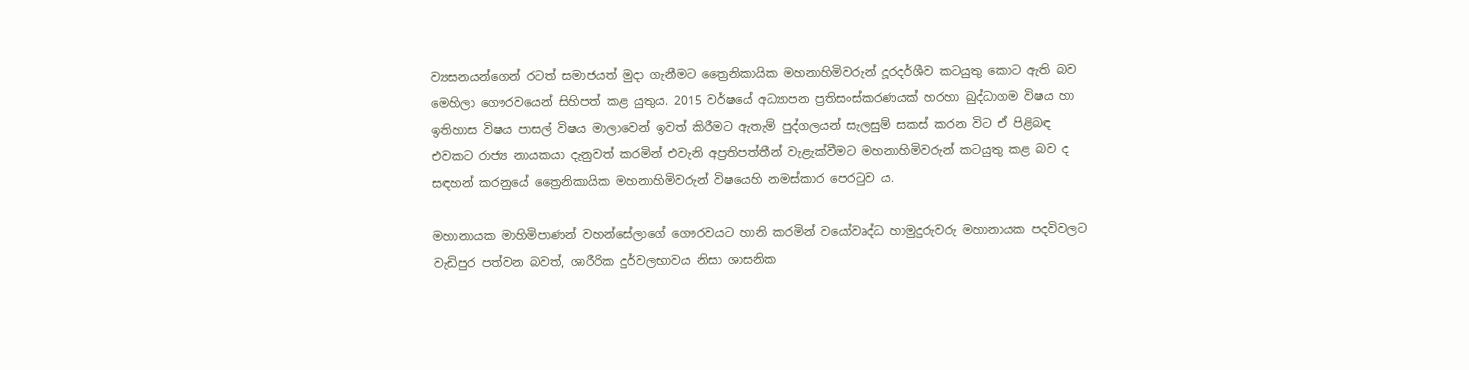ව්‍යසනයන්ගෙන් රටත් සමාජයත් මුදා ගැනීමට ත්‍රෛනිකායික මහනාහිමිවරුන් දූරදර්ශීව කටයුතු කොට ඇති බව මෙහිලා ගෞරවයෙන් සිහිපත් කළ යුතුය. 2015 වර්ෂයේ අධ්‍යාපන ප්‍රතිසංස්කරණයක් හරහා බුද්ධාගම විෂය හා ඉතිහාස විෂය පාසල් විෂය මාලාවෙන් ඉවත් කිරීමට ඇතැම් පුද්ගලයන් සැලසුම් සකස් කරන විට ඒ පිළිබඳ එවකට රාජ්‍ය නායකයා දැනුවත් කරමින් එවැනි අප්‍රතිපත්තීන් වැළැක්වීමට මහනාහිමිවරුන් කටයුතු කළ බව ද සඳහන් කරනුයේ ත්‍රෛනිකායික මහනාහිමිවරුන් විෂයෙහි නමස්කාර පෙරටුව ය.

මහානායක මාහිමිපාණන් වහන්සේලාගේ ගෞරවයට හානි කරමින් වයෝවෘද්ධ හාමුදුරුවරු මහානායක පදවිවලට වැඩිපුර පත්වන බවත්, ශාරීරික දුර්වලභාවය නිසා ශාසනික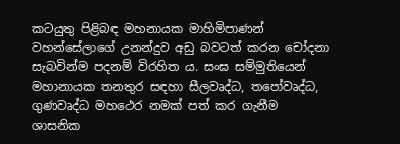කටයුතු පිළිබඳ මහනායක මාහිමිපාණන් වහන්සේලාගේ උනන්දුව අඩු බවටත් කරන චෝදනා සැබවින්ම පදනම් විරහිත ය. සංඝ සම්මුතියෙන් මහානායක තනතුර සඳහා සීලවෘද්ධ, තපෝවෘද්ධ, ගුණවෘද්ධ මහථෙර නමක් පත් කර ගැනීම ශාසනික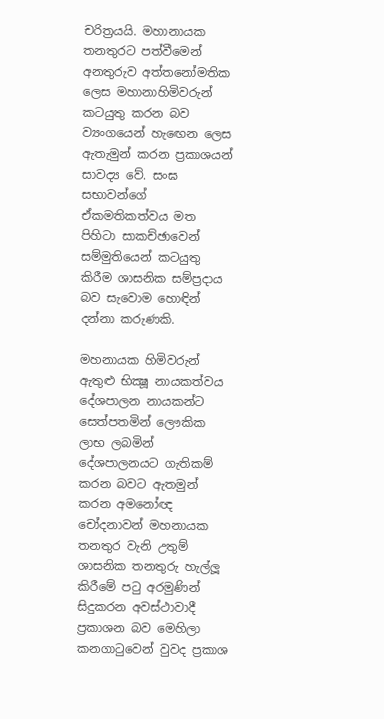චරිත්‍රයයි. මහානායක තනතුරට පත්වීමෙන් අනතුරුව අත්තනෝමතික ලෙස මහානාහිමිවරුන් කටයුතු කරන බව ව්‍යංගයෙන් හැඟෙන ලෙස ඇතැමුන් කරන ප්‍රකාශයන් සාවද්‍ය වේ. සංඝ සභාවන්ගේ ඒකමතිකත්වය මත පිහිටා සාකච්ඡාවෙන් සම්මුතියෙන් කටයුතු කිරීම ශාසනික සම්ප්‍රදාය බව සැවොම හොඳින් දන්නා කරුණකි.

මහනායක හිමිවරුන් ඇතුළු භික්‍ෂූ නායකත්වය දේශපාලන නායකන්ට සෙත්පතමින් ලෞකික ලාභ ලබමින් දේශපාලනයට ගැතිකම් කරන බවට ඇතමුන් කරන අමනෝඥ චෝදනාවන් මහනායක තනතුර වැනි උතුම් ශාසනික තනතුරු හැල්ලූ කිරීමේ පටු අරමුණින් සිදුකරන අවස්ථාවාදී ප්‍රකාශන බව මෙහිලා කනගාටුවෙන් වුවද ප්‍රකාශ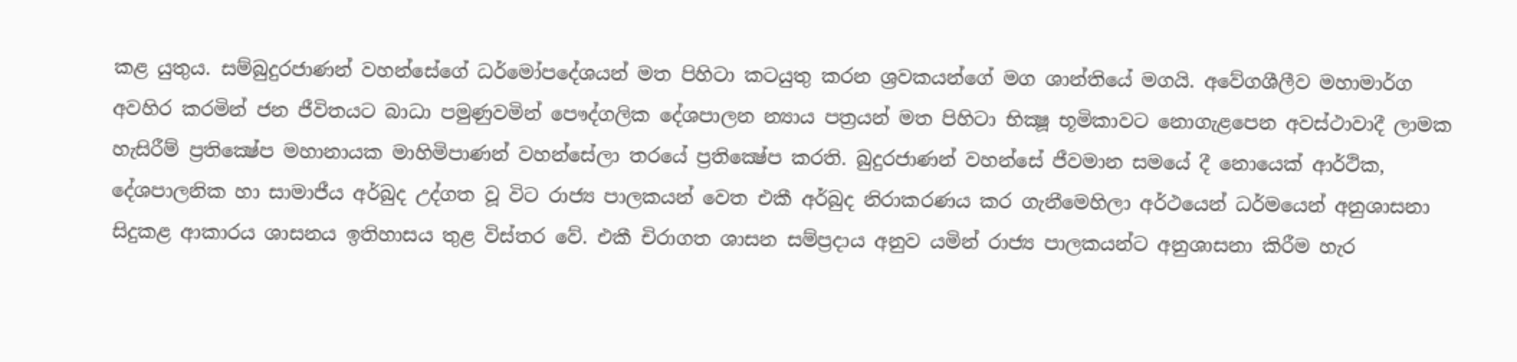කළ යුතුය. සම්බුදුරජාණන් වහන්සේගේ ධර්මෝපදේශයන් මත පිහිටා කටයුතු කරන ශ්‍රවකයන්ගේ මග ශාන්තියේ මගයි. අවේගශීලීව මහාමාර්ග අවහිර කරමින් ජන ජීවිතයට බාධා පමුණුවමින් පෞද්ගලික දේශපාලන න්‍යාය පත්‍රයන් මත පිහිටා භික්‍ෂූ භූමිකාවට නොගැළපෙන අවස්ථාවාදී ලාමක හැසිරීම් ප්‍රතික්‍ෂේප මහානායක මාහිමිපාණන් වහන්සේලා තරයේ ප්‍රතික්‍ෂේප කරති. බුදුරජාණන් වහන්සේ ජීවමාන සමයේ දී නොයෙක් ආර්ථික, දේශපාලනික හා සාමාජීය අර්බුද උද්ගත වූ විට රාජ්‍ය පාලකයන් වෙත එකී අර්බුද නිරාකරණය කර ගැනීමෙහිලා අර්ථයෙන් ධර්මයෙන් අනුශාසනා සිදුකළ ආකාරය ශාසනය ඉතිහාසය තුළ විස්තර වේ. එකී චිරාගත ශාසන සම්ප්‍රදාය අනුව යමින් රාජ්‍ය පාලකයන්ට අනුශාසනා කිරීම හැර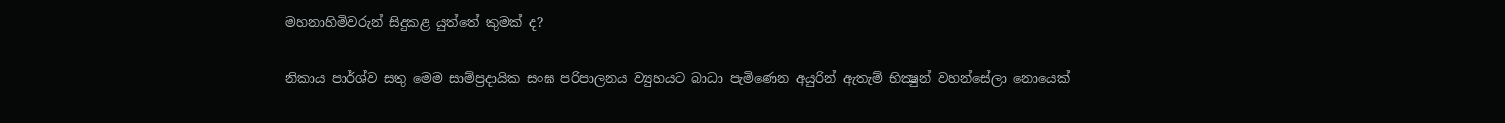මහනාහිමිවරුන් සිදුකළ යුත්තේ කුමක් ද?

නිකාය පාර්ශ්ව සතු මෙම සාම්ප්‍රදායික සංඝ පරිපාලනය ව්‍යුහයට බාධා පැමිණෙන අයුරින් ඇතැම් භික්‍ෂුන් වහන්සේලා නොයෙක්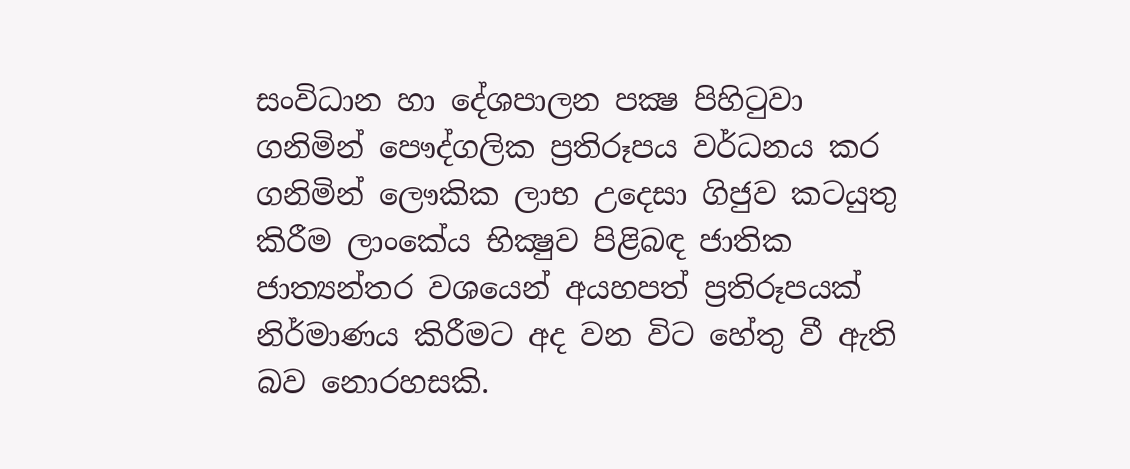සංවිධාන හා දේශපාලන පක්‍ෂ පිහිටුවා ගනිමින් පෞද්ගලික ප්‍රතිරූපය වර්ධනය කර ගනිමින් ලෞකික ලාභ උදෙසා ගිජුව කටයුතු කිරීම ලාංකේය භික්‍ෂුව පිළිබඳ ජාතික ජාත්‍යන්තර වශයෙන් අයහපත් ප්‍රතිරූපයක් නිර්මාණය කිරීමට අද වන විට හේතු වී ඇති බව නොරහසකි.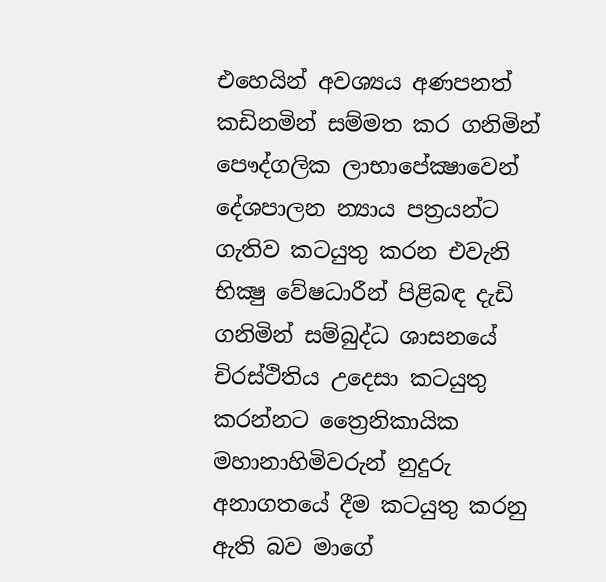එහෙයින් අවශ්‍යය අණපනත් කඩිනමින් සම්මත කර ගනිමින් පෞද්ගලික ලාභාපේක්‍ෂාවෙන් දේශපාලන න්‍යාය පත්‍රයන්ට ගැතිව කටයුතු කරන එවැනි භික්‍ෂු වේෂධාරීන් පිළිබඳ දැඩි ගනිමින් සම්බුද්ධ ශාසනයේ චිරස්ථිතිය උදෙසා කටයුතු කරන්නට ත්‍රෛනිකායික මහානාහිමිවරුන් නුදුරු අනාගතයේ දීම කටයුතු කරනු ඇති බව මාගේ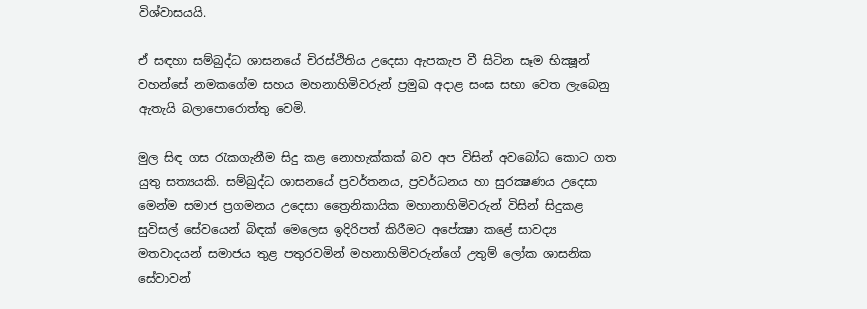විශ්වාසයයි.

ඒ සඳහා සම්බුද්ධ ශාසනයේ චිරස්ථිතිය උදෙසා ඇපකැප වී සිටින සෑම භික්‍ෂූන් වහන්සේ නමකගේම සහය මහනාහිමිවරුන් ප්‍රමුඛ අදාළ සංඝ සභා වෙත ලැබෙනු ඇතැයි බලාපොරොත්තු වෙමි.

මුල සිඳ ගස රැකගැනීම සිදු කළ නොහැක්කක් බව අප විසින් අවබෝධ කොට ගත යුතු සත්‍යයකි. සම්බුද්ධ ශාසනයේ ප්‍රවර්තනය, ප්‍රවර්ධනය හා සුරක්‍ෂණය උදෙසා මෙන්ම සමාජ ප්‍රගමනය උදෙසා ත්‍රෛනිකායික මහානාහිමිවරුන් විසින් සිදුකළ සුවිසල් සේවයෙන් බිඳක් මෙලෙස ඉදිරිපත් කිරීමට අපේක්‍ෂා කළේ සාවද්‍ය මතවාදයන් සමාජය තුළ පතුරවමින් මහනාහිමිවරුන්ගේ උතුම් ලෝක ශාසනික සේවාවන්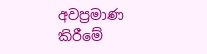අවප්‍රමාණ කිරීමේ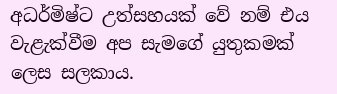අධර්මිෂ්ට උත්සහයක් වේ නම් එය වැළැක්වීම අප සැමගේ යුතුකමක් ලෙස සලකාය.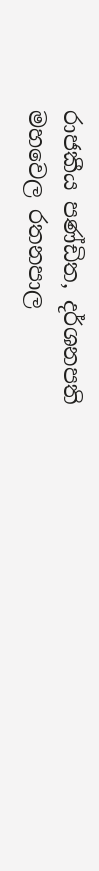රාජකීය පණ්ඩිත, දර්ශනපති
මහවෙල රතනපාල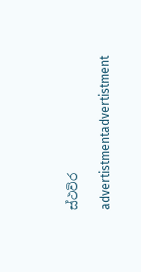ස්ථවිර

advertistmentadvertistment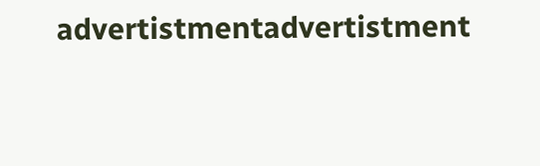advertistmentadvertistment